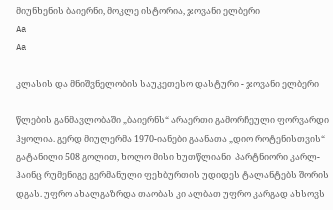მიუნხენის ბაიერნი, მოკლე ისტორია, ჯოვანი ელბერი
Aa
Aa

კლასის და მნიშვნელობის საუკეთესო დასტური - ჯოვანი ელბერი

წლების განმავლობაში „ბაიერნს“ არაერთი გამორჩეული ფორვარდი ჰყოლია. გერდ მიულერმა 1970-იანები გაანათა „დიო როტენისთვის“ გატანილი 508 გოლით, ხოლო მისი ხუთწლიანი  პარტნიორი კარლ-ჰაინც რუმენიგე გერმანული ფეხბურთის უდიდეს ტალანტებს შორის დგას. უფრო ახალგაზრდა თაობას კი ალბათ უფრო კარგად ახსოვს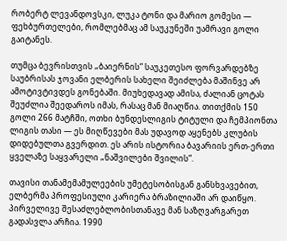რობერტ ლევანდოვსკი, ლუკა ტონი და მარიო გომესი — ფეხბურთელები, რომლებმაც ამ საუკუნეში უამრავი გოლი გაიტანეს.

თუმცა ბევრისთვის „ბაიერნის“ საუკეთესო ფორვარდებზე საუბრისას ჯოვანი ელბერის სახელი შეიძლება მაშინვე არ ამოტივტივდეს გონებაში. მიუხედავად ამისა, ძალიან ცოტას შეუძლია შეედაროს იმას, რასაც მან მიაღწია. თითქმის 150 გოლი 266 მატჩში, ოთხი ბუნდესლიგის ტიტული და ჩემპიონთა ლიგის თასი — ეს მიღწევები მას უდავოდ აყენებს კლუბის დიდებულთა გვერდით. ეს არის ისტორია ბავარიის ერთ-ერთი ყველაზე საყვარელი „ნაშვილები შვილის“.

თავისი თანამემამულეების უმეტესობისგან განსხვავებით, ელბერმა პროფესიული კარიერა ბრაზილიაში არ დაიწყო. პირველივე შესაძლებლობისთანავე მან საზღვარგარეთ გადასვლა არჩია. 1990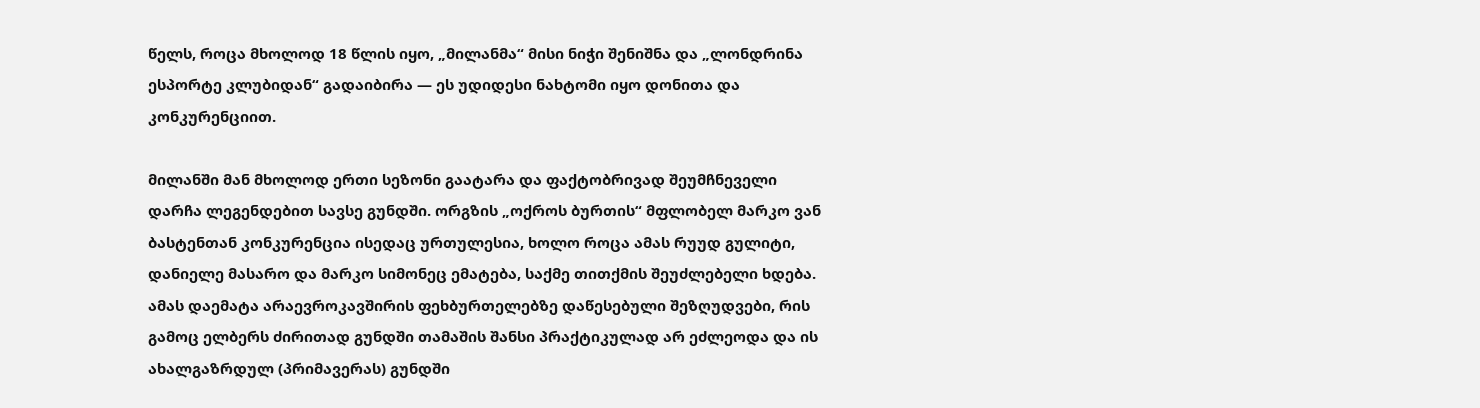წელს, როცა მხოლოდ 18 წლის იყო, „მილანმა“ მისი ნიჭი შენიშნა და „ლონდრინა ესპორტე კლუბიდან“ გადაიბირა — ეს უდიდესი ნახტომი იყო დონითა და კონკურენციით.

მილანში მან მხოლოდ ერთი სეზონი გაატარა და ფაქტობრივად შეუმჩნეველი დარჩა ლეგენდებით სავსე გუნდში. ორგზის „ოქროს ბურთის“ მფლობელ მარკო ვან ბასტენთან კონკურენცია ისედაც ურთულესია, ხოლო როცა ამას რუუდ გულიტი, დანიელე მასარო და მარკო სიმონეც ემატება, საქმე თითქმის შეუძლებელი ხდება. ამას დაემატა არაევროკავშირის ფეხბურთელებზე დაწესებული შეზღუდვები, რის გამოც ელბერს ძირითად გუნდში თამაშის შანსი პრაქტიკულად არ ეძლეოდა და ის ახალგაზრდულ (პრიმავერას) გუნდში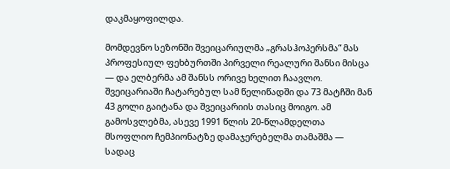დაკმაყოფილდა.

მომდევნო სეზონში შვეიცარიულმა „გრასჰოპერსმა“ მას პროფესიულ ფეხბურთში პირველი რეალური შანსი მისცა — და ელბერმა ამ შანსს ორივე ხელით ჩაავლო. შვეიცარიაში ჩატარებულ სამ წელიწადში და 73 მატჩში მან 43 გოლი გაიტანა და შვეიცარიის თასიც მოიგო. ამ გამოსვლებმა, ასევე 1991 წლის 20-წლამდელთა მსოფლიო ჩემპიონატზე დამაჯერებელმა თამაშმა — სადაც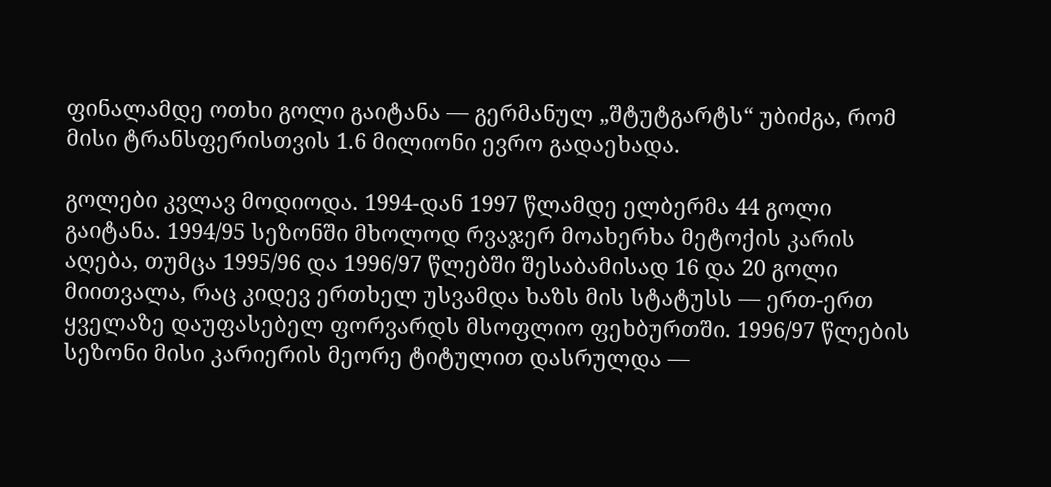ფინალამდე ოთხი გოლი გაიტანა — გერმანულ „შტუტგარტს“ უბიძგა, რომ მისი ტრანსფერისთვის 1.6 მილიონი ევრო გადაეხადა.

გოლები კვლავ მოდიოდა. 1994-დან 1997 წლამდე ელბერმა 44 გოლი გაიტანა. 1994/95 სეზონში მხოლოდ რვაჯერ მოახერხა მეტოქის კარის აღება, თუმცა 1995/96 და 1996/97 წლებში შესაბამისად 16 და 20 გოლი მიითვალა, რაც კიდევ ერთხელ უსვამდა ხაზს მის სტატუსს — ერთ-ერთ ყველაზე დაუფასებელ ფორვარდს მსოფლიო ფეხბურთში. 1996/97 წლების სეზონი მისი კარიერის მეორე ტიტულით დასრულდა —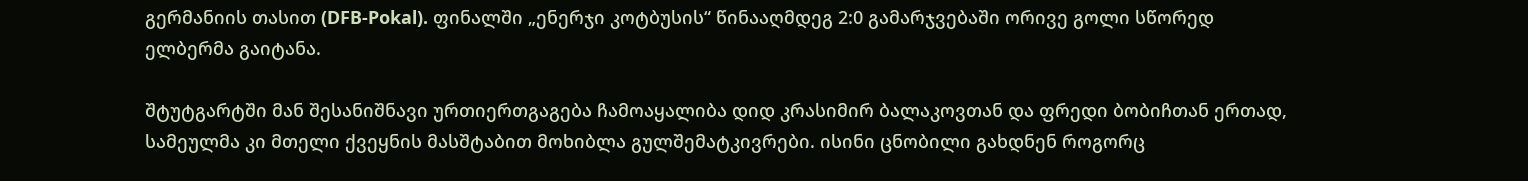გერმანიის თასით (DFB-Pokal). ფინალში „ენერჯი კოტბუსის“ წინააღმდეგ 2:0 გამარჯვებაში ორივე გოლი სწორედ ელბერმა გაიტანა.

შტუტგარტში მან შესანიშნავი ურთიერთგაგება ჩამოაყალიბა დიდ კრასიმირ ბალაკოვთან და ფრედი ბობიჩთან ერთად, სამეულმა კი მთელი ქვეყნის მასშტაბით მოხიბლა გულშემატკივრები. ისინი ცნობილი გახდნენ როგორც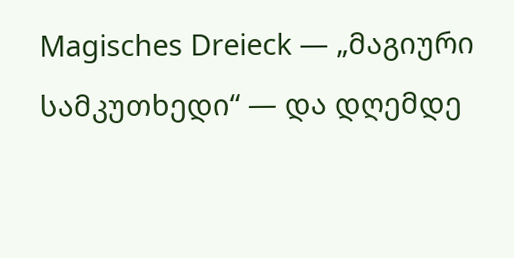Magisches Dreieck — „მაგიური სამკუთხედი“ — და დღემდე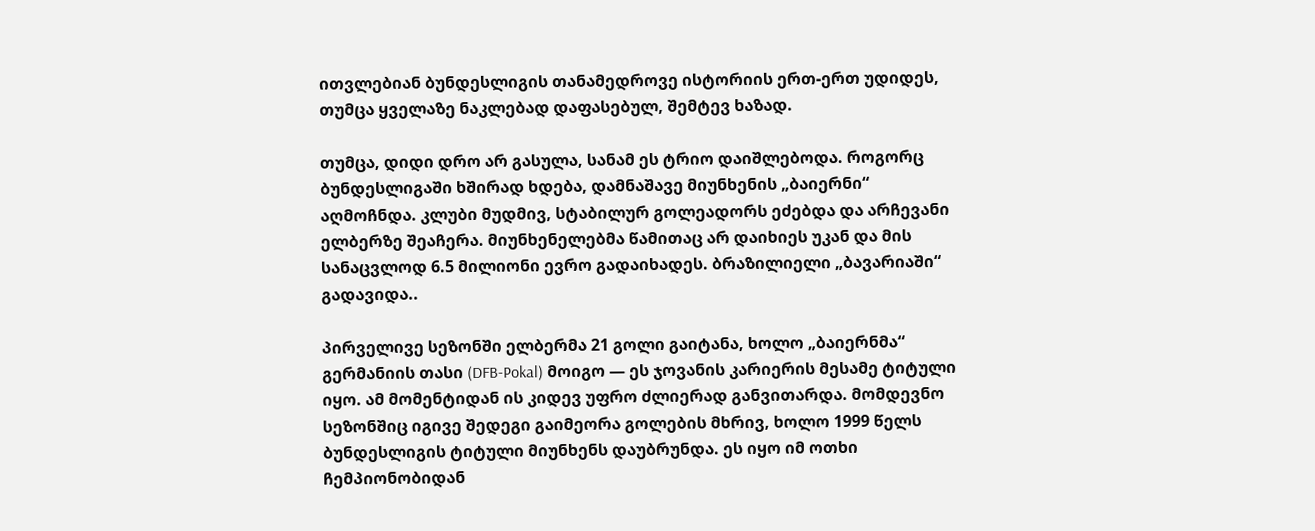ითვლებიან ბუნდესლიგის თანამედროვე ისტორიის ერთ-ერთ უდიდეს, თუმცა ყველაზე ნაკლებად დაფასებულ, შემტევ ხაზად.

თუმცა, დიდი დრო არ გასულა, სანამ ეს ტრიო დაიშლებოდა. როგორც ბუნდესლიგაში ხშირად ხდება, დამნაშავე მიუნხენის „ბაიერნი“ აღმოჩნდა. კლუბი მუდმივ, სტაბილურ გოლეადორს ეძებდა და არჩევანი ელბერზე შეაჩერა. მიუნხენელებმა წამითაც არ დაიხიეს უკან და მის სანაცვლოდ 6.5 მილიონი ევრო გადაიხადეს. ბრაზილიელი „ბავარიაში“ გადავიდა..

პირველივე სეზონში ელბერმა 21 გოლი გაიტანა, ხოლო „ბაიერნმა“ გერმანიის თასი (DFB-Pokal) მოიგო — ეს ჯოვანის კარიერის მესამე ტიტული იყო. ამ მომენტიდან ის კიდევ უფრო ძლიერად განვითარდა. მომდევნო სეზონშიც იგივე შედეგი გაიმეორა გოლების მხრივ, ხოლო 1999 წელს ბუნდესლიგის ტიტული მიუნხენს დაუბრუნდა. ეს იყო იმ ოთხი ჩემპიონობიდან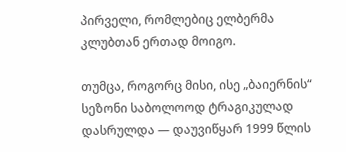პირველი, რომლებიც ელბერმა კლუბთან ერთად მოიგო.

თუმცა, როგორც მისი, ისე „ბაიერნის“ სეზონი საბოლოოდ ტრაგიკულად დასრულდა — დაუვიწყარ 1999 წლის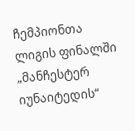ჩემპიონთა ლიგის ფინალში „მანჩესტერ იუნაიტედის“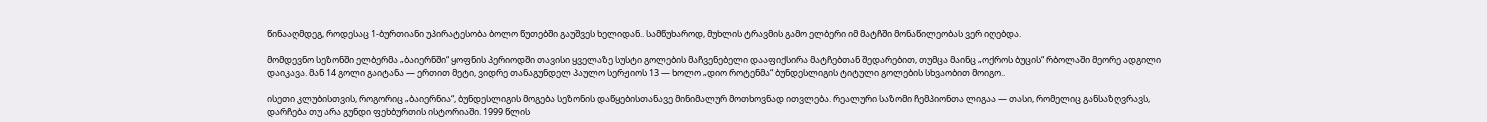წინააღმდეგ, როდესაც 1-ბურთიანი უპირატესობა ბოლო წუთებში გაუშვეს ხელიდან.. სამწუხაროდ, მუხლის ტრავმის გამო ელბერი იმ მატჩში მონაწილეობას ვერ იღებდა.

მომდევნო სეზონში ელბერმა „ბაიერნში“ ყოფნის პერიოდში თავისი ყველაზე სუსტი გოლების მაჩვენებელი დააფიქსირა მატჩებთან შედარებით, თუმცა მაინც „ოქროს ბუცის“ რბოლაში მეორე ადგილი დაიკავა. მან 14 გოლი გაიტანა — ერთით მეტი, ვიდრე თანაგუნდელ პაულო სერჟიოს 13 — ხოლო „დიო როტენმა“ ბუნდესლიგის ტიტული გოლების სხვაობით მოიგო..

ისეთი კლუბისთვის, როგორიც „ბაიერნია“, ბუნდესლიგის მოგება სეზონის დაწყებისთანავე მინიმალურ მოთხოვნად ითვლება. რეალური საზომი ჩემპიონთა ლიგაა — თასი, რომელიც განსაზღვრავს, დარჩება თუ არა გუნდი ფეხბურთის ისტორიაში. 1999 წლის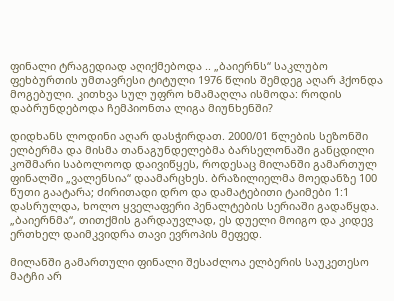ფინალი ტრაგედიად აღიქმებოდა .. „ბაიერნს“ საკლუბო ფეხბურთის უმთავრესი ტიტული 1976 წლის შემდეგ აღარ ჰქონდა მოგებული. კითხვა სულ უფრო ხმამაღლა ისმოდა: როდის დაბრუნდებოდა ჩემპიონთა ლიგა მიუნხენში?

დიდხანს ლოდინი აღარ დასჭირდათ. 2000/01 წლების სეზონში ელბერმა და მისმა თანაგუნდელებმა ბარსელონაში განცდილი კოშმარი საბოლოოდ დაივიწყეს, როდესაც მილანში გამართულ ფინალში „ვალენსია“ დაამარცხეს. ბრაზილიელმა მოედანზე 100 წუთი გაატარა; ძირითადი დრო და დამატებითი ტაიმები 1:1 დასრულდა, ხოლო ყველაფერი პენალტების სერიაში გადაწყდა. „ბაიერნმა“, თითქმის გარდაუვლად, ეს დუელი მოიგო და კიდევ ერთხელ დაიმკვიდრა თავი ევროპის მეფედ.

მილანში გამართული ფინალი შესაძლოა ელბერის საუკეთესო მატჩი არ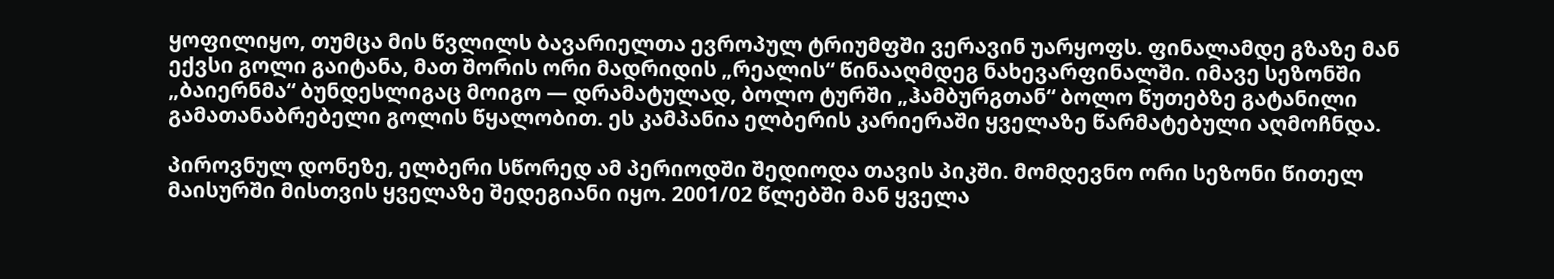ყოფილიყო, თუმცა მის წვლილს ბავარიელთა ევროპულ ტრიუმფში ვერავინ უარყოფს. ფინალამდე გზაზე მან ექვსი გოლი გაიტანა, მათ შორის ორი მადრიდის „რეალის“ წინააღმდეგ ნახევარფინალში. იმავე სეზონში „ბაიერნმა“ ბუნდესლიგაც მოიგო — დრამატულად, ბოლო ტურში „ჰამბურგთან“ ბოლო წუთებზე გატანილი გამათანაბრებელი გოლის წყალობით. ეს კამპანია ელბერის კარიერაში ყველაზე წარმატებული აღმოჩნდა.

პიროვნულ დონეზე, ელბერი სწორედ ამ პერიოდში შედიოდა თავის პიკში. მომდევნო ორი სეზონი წითელ მაისურში მისთვის ყველაზე შედეგიანი იყო. 2001/02 წლებში მან ყველა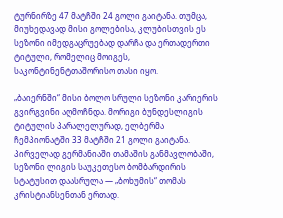ტურნირზე 47 მატჩში 24 გოლი გაიტანა. თუმცა, მიუხედავად მისი გოლებისა, კლუბისთვის ეს სეზონი იმედგაცრუებად დარჩა და ერთადერთი ტიტული, რომელიც მოიგეს, საკონტინენტთაშორისო თასი იყო.

„ბაიერნში“ მისი ბოლო სრული სეზონი კარიერის გვირგვინი აღმოჩნდა. მორიგი ბუნდესლიგის ტიტულის პარალელურად, ელბერმა ჩემპიონატში 33 მატჩში 21 გოლი გაიტანა. პირველად გერმანიაში თამაშის განმავლობაში, სეზონი ლიგის საუკეთესო ბომბარდირის სტატუსით დაასრულა — „ბოხუმის“ თომას კრისტიანსენთან ერთად.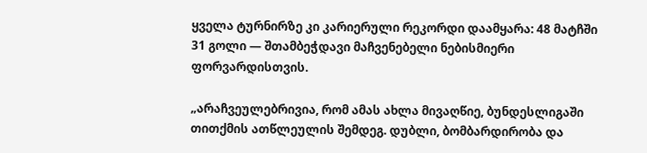ყველა ტურნირზე კი კარიერული რეკორდი დაამყარა: 48 მატჩში 31 გოლი — შთამბეჭდავი მაჩვენებელი ნებისმიერი ფორვარდისთვის.

„არაჩვეულებრივია, რომ ამას ახლა მივაღწიე, ბუნდესლიგაში თითქმის ათწლეულის შემდეგ. დუბლი, ბომბარდირობა და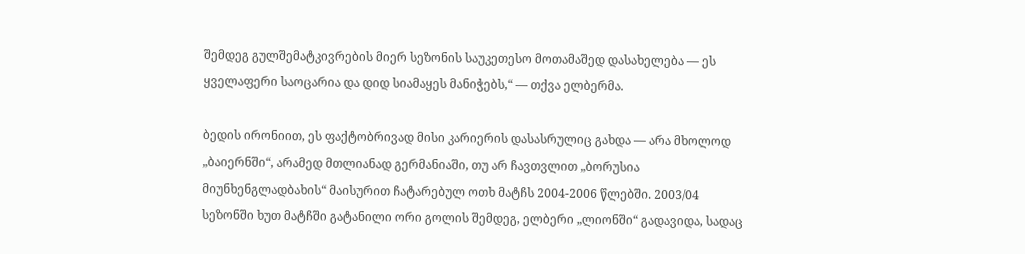შემდეგ გულშემატკივრების მიერ სეზონის საუკეთესო მოთამაშედ დასახელება — ეს ყველაფერი საოცარია და დიდ სიამაყეს მანიჭებს,“ — თქვა ელბერმა.

ბედის ირონიით, ეს ფაქტობრივად მისი კარიერის დასასრულიც გახდა — არა მხოლოდ „ბაიერნში“, არამედ მთლიანად გერმანიაში, თუ არ ჩავთვლით „ბორუსია მიუნხენგლადბახის“ მაისურით ჩატარებულ ოთხ მატჩს 2004-2006 წლებში. 2003/04 სეზონში ხუთ მატჩში გატანილი ორი გოლის შემდეგ, ელბერი „ლიონში“ გადავიდა, სადაც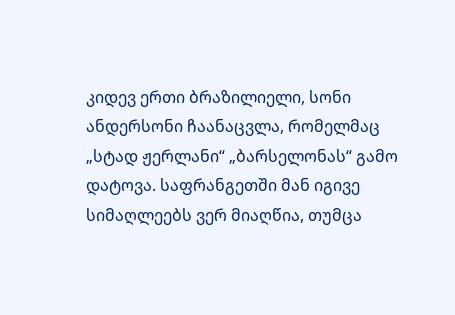კიდევ ერთი ბრაზილიელი, სონი ანდერსონი ჩაანაცვლა, რომელმაც „სტად ჟერლანი“ „ბარსელონას“ გამო დატოვა. საფრანგეთში მან იგივე სიმაღლეებს ვერ მიაღწია, თუმცა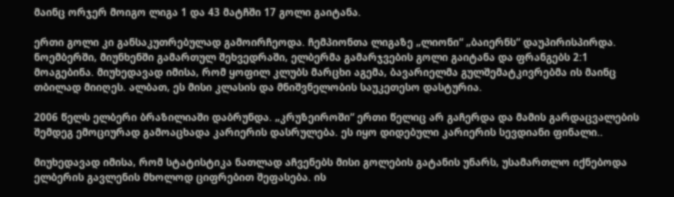მაინც ორჯერ მოიგო ლიგა 1 და 43 მატჩში 17 გოლი გაიტანა.

ერთი გოლი კი განსაკუთრებულად გამოირჩეოდა. ჩემპიონთა ლიგაზე „ლიონი“ „ბაიერნს“ დაუპირისპირდა. ნოემბერში, მიუნხენში გამართულ შეხვედრაში, ელბერმა გამარჯვების გოლი გაიტანა და ფრანგებს 2:1 მოაგებინა. მიუხედავად იმისა, რომ ყოფილ კლუბს მარცხი აგემა, ბავარიელმა გულშემატკივრებმა ის მაინც თბილად მიიღეს. ალბათ, ეს მისი კლასის და მნიშვნელობის საუკეთესო დასტურია.

2006 წელს ელბერი ბრაზილიაში დაბრუნდა. „კრუზეიროში“ ერთი წელიც არ გაჩერდა და მამის გარდაცვალების შემდეგ ემოციურად გამოაცხადა კარიერის დასრულება. ეს იყო დიდებული კარიერის სევდიანი ფინალი..

მიუხედავად იმისა, რომ სტატისტიკა ნათლად აჩვენებს მისი გოლების გატანის უნარს, უსამართლო იქნებოდა ელბერის გავლენის მხოლოდ ციფრებით შეფასება. ის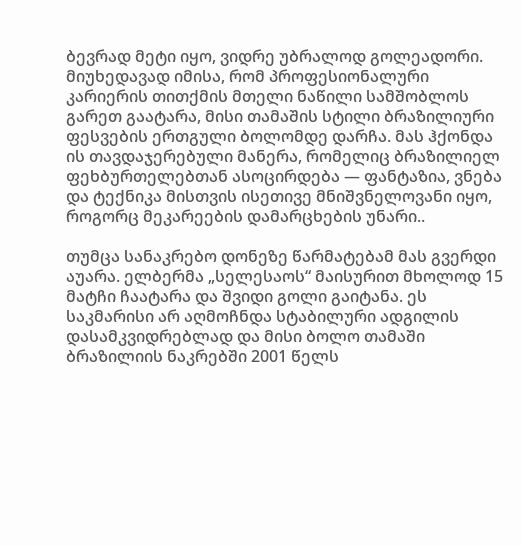ბევრად მეტი იყო, ვიდრე უბრალოდ გოლეადორი. მიუხედავად იმისა, რომ პროფესიონალური კარიერის თითქმის მთელი ნაწილი სამშობლოს გარეთ გაატარა, მისი თამაშის სტილი ბრაზილიური ფესვების ერთგული ბოლომდე დარჩა. მას ჰქონდა ის თავდაჯერებული მანერა, რომელიც ბრაზილიელ ფეხბურთელებთან ასოცირდება — ფანტაზია, ვნება და ტექნიკა მისთვის ისეთივე მნიშვნელოვანი იყო, როგორც მეკარეების დამარცხების უნარი..

თუმცა სანაკრებო დონეზე წარმატებამ მას გვერდი აუარა. ელბერმა „სელესაოს“ მაისურით მხოლოდ 15 მატჩი ჩაატარა და შვიდი გოლი გაიტანა. ეს საკმარისი არ აღმოჩნდა სტაბილური ადგილის დასამკვიდრებლად და მისი ბოლო თამაში ბრაზილიის ნაკრებში 2001 წელს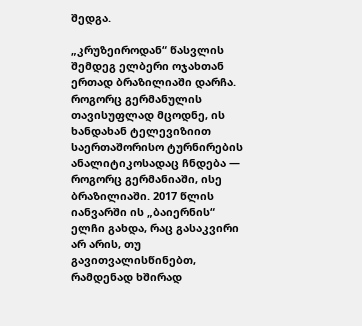შედგა.

„კრუზეიროდან“ წასვლის შემდეგ ელბერი ოჯახთან ერთად ბრაზილიაში დარჩა. როგორც გერმანულის თავისუფლად მცოდნე, ის ხანდახან ტელევიზიით საერთაშორისო ტურნირების ანალიტიკოსადაც ჩნდება — როგორც გერმანიაში, ისე ბრაზილიაში. 2017 წლის იანვარში ის „ბაიერნის“ ელჩი გახდა, რაც გასაკვირი არ არის, თუ გავითვალისწინებთ, რამდენად ხშირად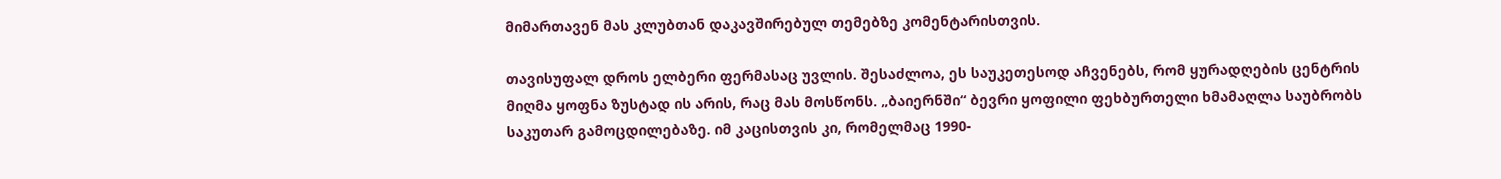მიმართავენ მას კლუბთან დაკავშირებულ თემებზე კომენტარისთვის.

თავისუფალ დროს ელბერი ფერმასაც უვლის. შესაძლოა, ეს საუკეთესოდ აჩვენებს, რომ ყურადღების ცენტრის მიღმა ყოფნა ზუსტად ის არის, რაც მას მოსწონს. „ბაიერნში“ ბევრი ყოფილი ფეხბურთელი ხმამაღლა საუბრობს საკუთარ გამოცდილებაზე. იმ კაცისთვის კი, რომელმაც 1990-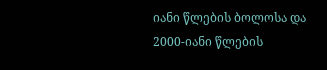იანი წლების ბოლოსა და 2000-იანი წლების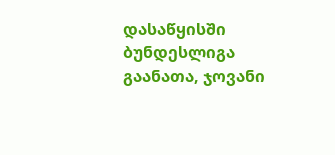დასაწყისში ბუნდესლიგა გაანათა, ჯოვანი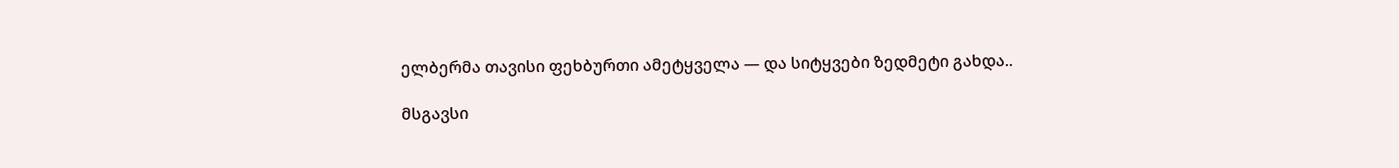ელბერმა თავისი ფეხბურთი ამეტყველა — და სიტყვები ზედმეტი გახდა..

მსგავსი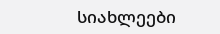სიახლეები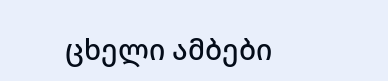ცხელი ამბები